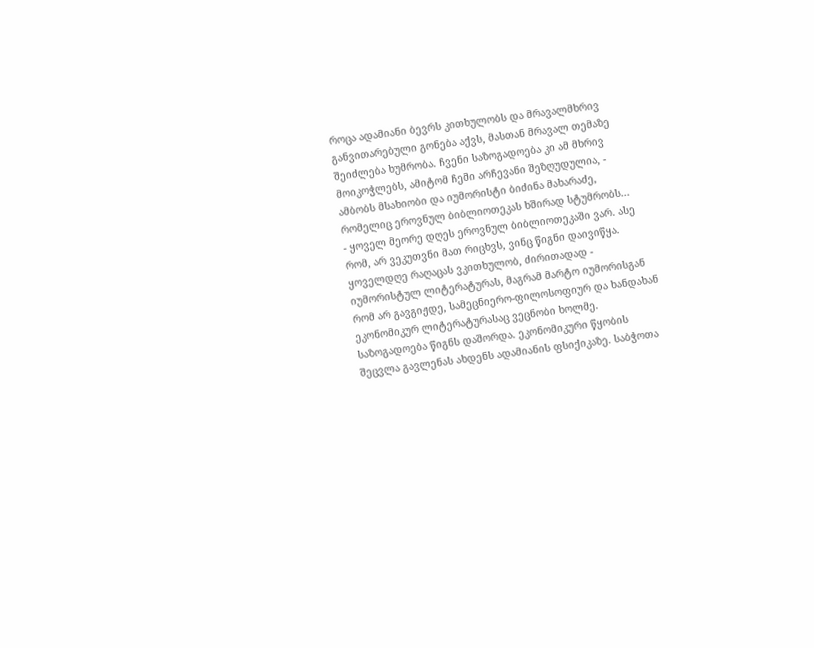როცა ადამიანი ბევრს კითხულობს და მრავალმხრივ განვითარებული გონება აქვს, მასთან მრავალ თემაზე შეიძლება ხუმრობა. ჩვენი საზოგადოება კი ამ მხრივ მოიკოჭლებს, ამიტომ ჩემი არჩევანი შეზღუდულია, - ამბობს მსახიობი და იუმორისტი ბიძინა მახარაძე, რომელიც ეროვნულ ბიბლიოთეკას ხშირად სტუმრობს...
- ყოველ მეორე დღეს ეროვნულ ბიბლიოთეკაში ვარ. ასე რომ, არ ვეკუთვნი მათ რიცხვს, ვინც წიგნი დაივიწყა. ყოველდღე რაღაცას ვკითხულობ, ძირითადად - იუმორისტულ ლიტერატურას, მაგრამ მარტო იუმორისგან რომ არ გავგიჟდე, სამეცნიერო-ფილოსოფიურ და ხანდახან ეკონომიკურ ლიტერატურასაც ვეცნობი ხოლმე.
საზოგადოება წიგნს დაშორდა. ეკონომიკური წყობის შეცვლა გავლენას ახდენს ადამიანის ფსიქიკაზე. საბჭოთა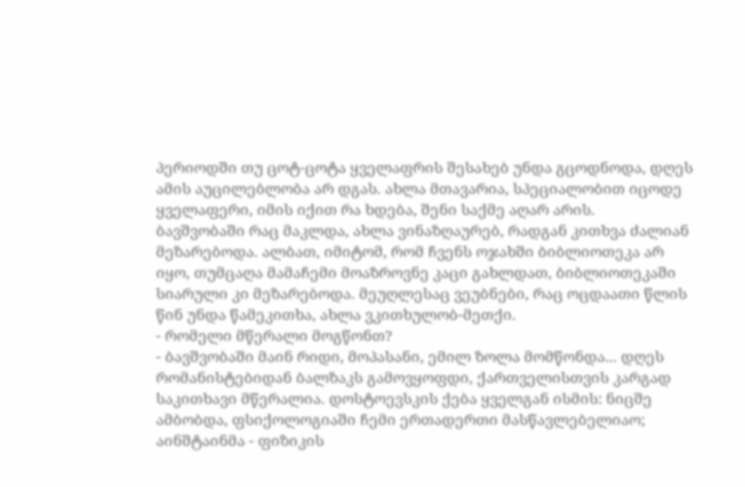პერიოდში თუ ცოტ-ცოტა ყველაფრის შესახებ უნდა გცოდნოდა, დღეს ამის აუცილებლობა არ დგას. ახლა მთავარია, სპეციალობით იცოდე ყველაფერი, იმის იქით რა ხდება, შენი საქმე აღარ არის.
ბავშვობაში რაც მაკლდა, ახლა ვინაზღაურებ, რადგან კითხვა ძალიან მეზარებოდა. ალბათ, იმიტომ, რომ ჩვენს ოჯახში ბიბლიოთეკა არ იყო, თუმცაღა მამაჩემი მოაზროვნე კაცი გახლდათ, ბიბლიოთეკაში სიარული კი მეზარებოდა. მეუღლესაც ვეუბნები, რაც ოცდაათი წლის წინ უნდა წამეკითხა, ახლა ვკითხულობ-მეთქი.
- რომელი მწერალი მოგწონთ?
- ბავშვობაში მაინ რიდი, მოპასანი, ემილ ზოლა მომწონდა... დღეს რომანისტებიდან ბალზაკს გამოვყოფდი, ქართველისთვის კარგად საკითხავი მწერალია. დოსტოევსკის ქება ყველგან ისმის: ნიცშე ამბობდა, ფსიქოლოგიაში ჩემი ერთადერთი მასწავლებელიაო; აინშტაინმა - ფიზიკის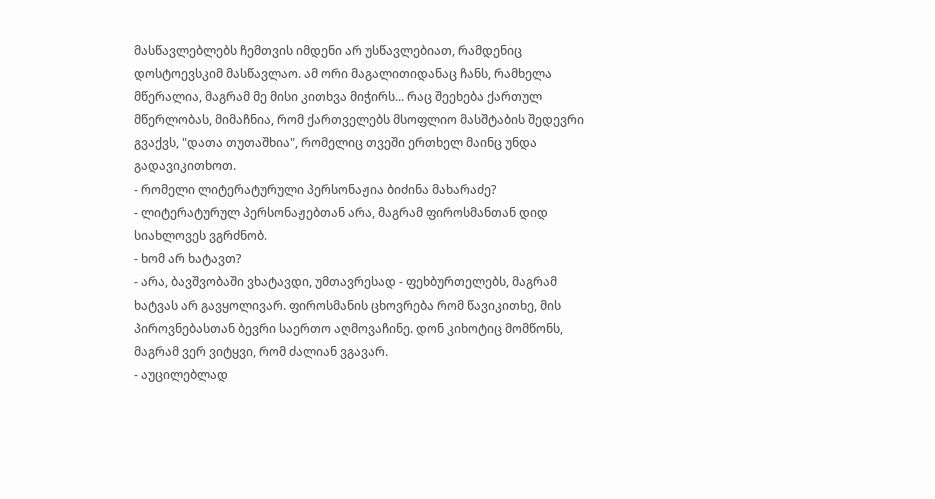მასწავლებლებს ჩემთვის იმდენი არ უსწავლებიათ, რამდენიც დოსტოევსკიმ მასწავლაო. ამ ორი მაგალითიდანაც ჩანს, რამხელა მწერალია, მაგრამ მე მისი კითხვა მიჭირს... რაც შეეხება ქართულ მწერლობას, მიმაჩნია, რომ ქართველებს მსოფლიო მასშტაბის შედევრი გვაქვს, "დათა თუთაშხია", რომელიც თვეში ერთხელ მაინც უნდა გადავიკითხოთ.
- რომელი ლიტერატურული პერსონაჟია ბიძინა მახარაძე?
- ლიტერატურულ პერსონაჟებთან არა, მაგრამ ფიროსმანთან დიდ სიახლოვეს ვგრძნობ.
- ხომ არ ხატავთ?
- არა, ბავშვობაში ვხატავდი, უმთავრესად - ფეხბურთელებს, მაგრამ ხატვას არ გავყოლივარ. ფიროსმანის ცხოვრება რომ წავიკითხე, მის პიროვნებასთან ბევრი საერთო აღმოვაჩინე. დონ კიხოტიც მომწონს, მაგრამ ვერ ვიტყვი, რომ ძალიან ვგავარ.
- აუცილებლად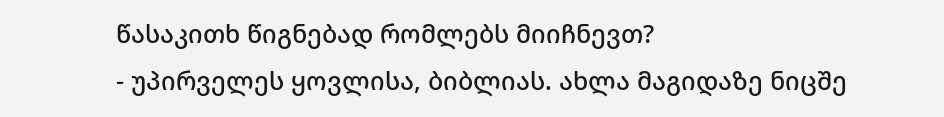წასაკითხ წიგნებად რომლებს მიიჩნევთ?
- უპირველეს ყოვლისა, ბიბლიას. ახლა მაგიდაზე ნიცშე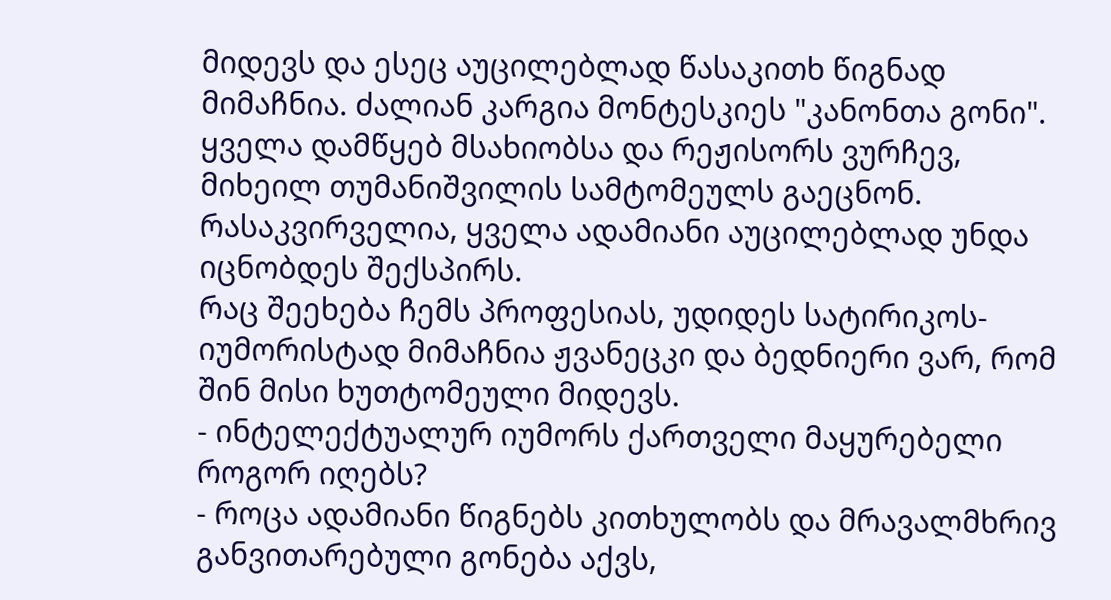მიდევს და ესეც აუცილებლად წასაკითხ წიგნად მიმაჩნია. ძალიან კარგია მონტესკიეს "კანონთა გონი". ყველა დამწყებ მსახიობსა და რეჟისორს ვურჩევ, მიხეილ თუმანიშვილის სამტომეულს გაეცნონ. რასაკვირველია, ყველა ადამიანი აუცილებლად უნდა იცნობდეს შექსპირს.
რაც შეეხება ჩემს პროფესიას, უდიდეს სატირიკოს-იუმორისტად მიმაჩნია ჟვანეცკი და ბედნიერი ვარ, რომ შინ მისი ხუთტომეული მიდევს.
- ინტელექტუალურ იუმორს ქართველი მაყურებელი როგორ იღებს?
- როცა ადამიანი წიგნებს კითხულობს და მრავალმხრივ განვითარებული გონება აქვს,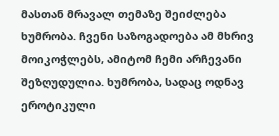მასთან მრავალ თემაზე შეიძლება ხუმრობა. ჩვენი საზოგადოება ამ მხრივ მოიკოჭლებს, ამიტომ ჩემი არჩევანი შეზღუდულია. ხუმრობა, სადაც ოდნავ ეროტიკული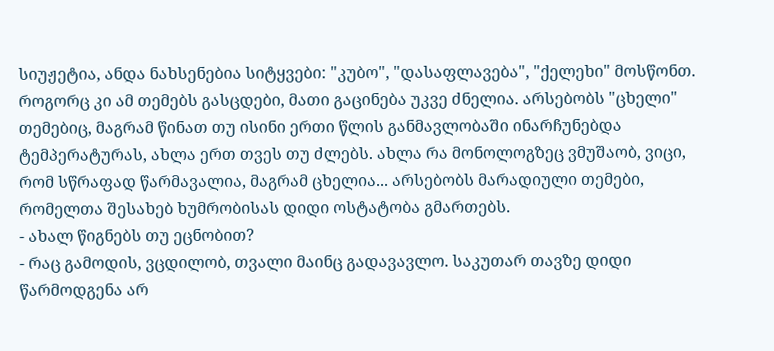სიუჟეტია, ანდა ნახსენებია სიტყვები: "კუბო", "დასაფლავება", "ქელეხი" მოსწონთ. როგორც კი ამ თემებს გასცდები, მათი გაცინება უკვე ძნელია. არსებობს "ცხელი" თემებიც, მაგრამ წინათ თუ ისინი ერთი წლის განმავლობაში ინარჩუნებდა ტემპერატურას, ახლა ერთ თვეს თუ ძლებს. ახლა რა მონოლოგზეც ვმუშაობ, ვიცი, რომ სწრაფად წარმავალია, მაგრამ ცხელია... არსებობს მარადიული თემები, რომელთა შესახებ ხუმრობისას დიდი ოსტატობა გმართებს.
- ახალ წიგნებს თუ ეცნობით?
- რაც გამოდის, ვცდილობ, თვალი მაინც გადავავლო. საკუთარ თავზე დიდი წარმოდგენა არ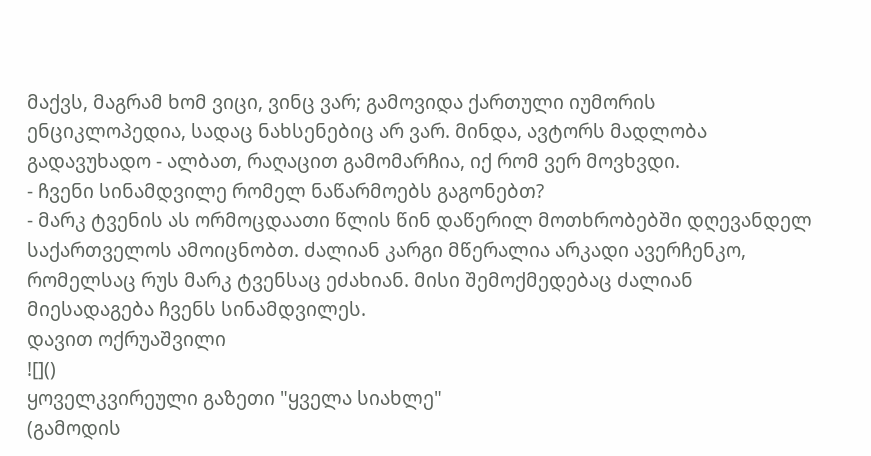მაქვს, მაგრამ ხომ ვიცი, ვინც ვარ; გამოვიდა ქართული იუმორის ენციკლოპედია, სადაც ნახსენებიც არ ვარ. მინდა, ავტორს მადლობა გადავუხადო - ალბათ, რაღაცით გამომარჩია, იქ რომ ვერ მოვხვდი.
- ჩვენი სინამდვილე რომელ ნაწარმოებს გაგონებთ?
- მარკ ტვენის ას ორმოცდაათი წლის წინ დაწერილ მოთხრობებში დღევანდელ საქართველოს ამოიცნობთ. ძალიან კარგი მწერალია არკადი ავერჩენკო, რომელსაც რუს მარკ ტვენსაც ეძახიან. მისი შემოქმედებაც ძალიან მიესადაგება ჩვენს სინამდვილეს.
დავით ოქრუაშვილი
![]()
ყოველკვირეული გაზეთი "ყველა სიახლე"
(გამოდის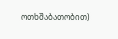ოთხშაბათობით)